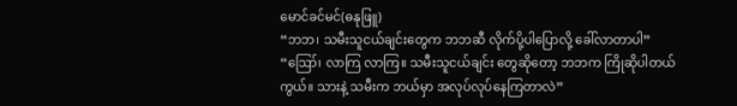မောင်ခင်မင်(ဓနုဖြူ)
“ဘဘ၊ သမီးသူငယ်ချင်းတွေက ဘဘဆီ လိုက်ပို့ပါပြောလို့ ခေါ်လာတာပါ”
“ဪ၊ လာကြ လာကြ။ သမီးသူငယ်ချင်း တွေဆိုတော့ ဘဘက ကြိုဆိုပါတယ်ကွယ်။ သားနဲ့ သမီးက ဘယ်မှာ အလုပ်လုပ်နေကြတာလဲ”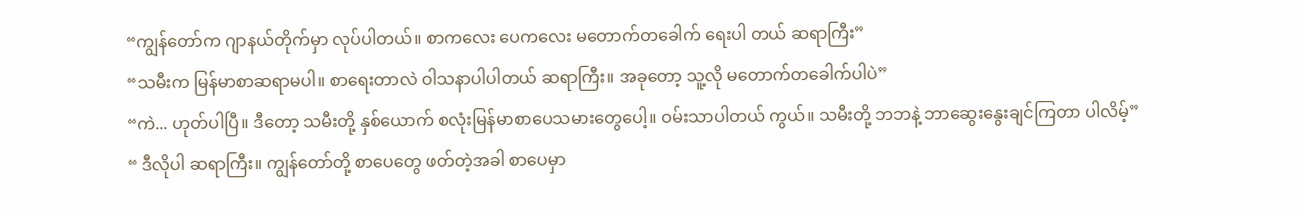“ကျွန်တော်က ဂျာနယ်တိုက်မှာ လုပ်ပါတယ်။ စာကလေး ပေကလေး မတောက်တခေါက် ရေးပါ တယ် ဆရာကြီး”
“သမီးက မြန်မာစာဆရာမပါ။ စာရေးတာလဲ ဝါသနာပါပါတယ် ဆရာကြီး။ အခုတော့ သူ့လို မတောက်တခေါက်ပါပဲ”
“ကဲ... ဟုတ်ပါပြီ။ ဒီတော့ သမီးတို့ နှစ်ယောက် စလုံးမြန်မာစာပေသမားတွေပေါ့။ ဝမ်းသာပါတယ် ကွယ်။ သမီးတို့ ဘဘနဲ့ ဘာဆွေးနွေးချင်ကြတာ ပါလိမ့်”
“ ဒီလိုပါ ဆရာကြီး။ ကျွန်တော်တို့ စာပေတွေ ဖတ်တဲ့အခါ စာပေမှာ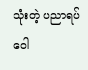သုံးတဲ့ ပညာရပ်ဝေါ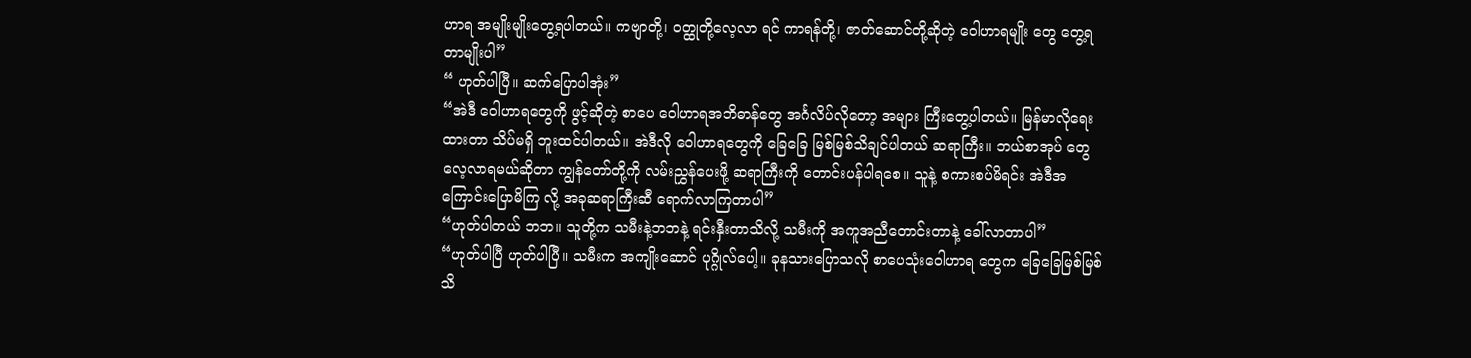ဟာရ အမျိုးမျိုးတွေ့ရပါတယ်။ ကဗျာတို့၊ ဝတ္ထုတို့လေ့လာ ရင် ကာရန်တို့၊ ဇာတ်ဆောင်တို့ဆိုတဲ့ ဝေါဟာရမျိုး တွေ တွေ့ရတာမျိုးပါ”
“ ဟုတ်ပါပြီ။ ဆက်ပြောပါအုံး”
“အဲဒီ ဝေါဟာရတွေကို ဖွင့်ဆိုတဲ့ စာပေ ဝေါဟာရအဘိဓာန်တွေ အင်္ဂလိပ်လိုတော့ အများ ကြီးတွေ့ပါတယ်။ မြန်မာလိုရေးထားတာ သိပ်မရှိ ဘူးထင်ပါတယ်။ အဲဒီလို ဝေါဟာရတွေကို ခြေခြေ မြစ်မြစ်သိချင်ပါတယ် ဆရာကြီး။ ဘယ်စာအုပ် တွေ လေ့လာရမယ်ဆိုတာ ကျွန်တော်တို့ကို လမ်းညွှန်ပေးဖို့ ဆရာကြီးကို တောင်းပန်ပါရစေ။ သူနဲ့ စကားစပ်မိရင်း အဲဒီအကြောင်းပြောမိကြ လို့ အခုဆရာကြီးဆီ ရောက်လာကြတာပါ”
“ဟုတ်ပါတယ် ဘဘ။ သူတို့က သမီးနဲ့ဘဘနဲ့ ရင်းနှီးတာသိလို့ သမီးကို အကူအညီတောင်းတာနဲ့ ခေါ်လာတာပါ”
“ဟုတ်ပါပြီ ဟုတ်ပါပြီ။ သမီးက အကျိုးဆောင် ပုဂ္ဂိုလ်ပေါ့။ ခုနသားပြောသလို စာပေသုံးဝေါဟာရ တွေက ခြေခြေမြစ်မြစ်သိ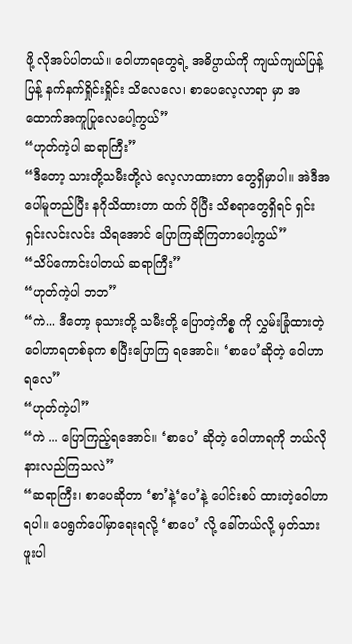ဖို့ လိုအပ်ပါတယ်။ ဝေါဟာရတွေရဲ့ အဓိပ္ပာယ်ကို ကျယ်ကျယ်ပြန့်ပြန့် နက်နက်ရှိုင်းရှိုင်း သိလေလေ၊ စာပေလေ့လာရာ မှာ အထောက်အကူပြုလေပေါ့ကွယ်”
“ဟုတ်ကဲ့ပါ ဆရာကြီး”
“ဒီတော့ သားတို့သမီးတို့လဲ လေ့လာထားတာ တွေရှိမှာပါ။ အဲဒီအပေါ်မူတည်ပြီး နဂိုသိထားတာ ထက် ပိုပြီး သိစရာတွေရှိရင် ရှင်းရှင်းလင်းလင်း သိရအောင် ပြောကြဆိုကြတာပေါ့ကွယ်”
“သိပ်ကောင်းပါတယ် ဆရာကြီး”
“ဟုတ်ကဲ့ပါ ဘဘ”
“ကဲ... ဒီတော့ ခုသားတို့ သမီးတို့ ပြောတဲ့ကိစ္စ ကို လွှမ်းခြုံထားတဲ့ ဝေါဟာရတစ်ခုက စပြီးပြောကြ ရအောင်။ ‘စာပေ’ဆိုတဲ့ ဝေါဟာရလေ”
“ဟုတ်ကဲ့ပါ”
“ကဲ ... ပြောကြည့်ရအောင်။ ‘စာပေ’ ဆိုတဲ့ ဝေါဟာရကို ဘယ်လိုနားလည်ကြသလဲ”
“ဆရာကြီး၊ စာပေဆိုတာ ‘စာ’နဲ့‘ပေ’နဲ့ ပေါင်းစပ် ထားတဲ့ဝေါဟာရပါ။ ပေရွက်ပေါ်မှာရေးရလို့ ‘စာပေ’ လို့ ခေါ်တယ်လို့ မှတ်သားဖူးပါ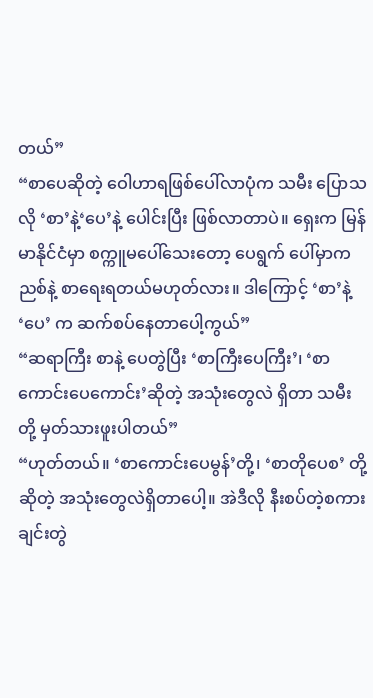တယ်”
“စာပေဆိုတဲ့ ဝေါဟာရဖြစ်ပေါ်လာပုံက သမီး ပြောသလို ‘စာ’နဲ့‘ပေ’နဲ့ ပေါင်းပြီး ဖြစ်လာတာပဲ။ ရှေးက မြန်မာနိုင်ငံမှာ စက္ကူမပေါ်သေးတော့ ပေရွက် ပေါ်မှာကညစ်နဲ့ စာရေးရတယ်မဟုတ်လား။ ဒါကြောင့် ‘စာ’နဲ့‘ပေ’ က ဆက်စပ်နေတာပေါ့ကွယ်”
“ဆရာကြီး စာနဲ့ ပေတွဲပြီး ‘စာကြီးပေကြီး’၊ ‘စာကောင်းပေကောင်း’ဆိုတဲ့ အသုံးတွေလဲ ရှိတာ သမီးတို့ မှတ်သားဖူးပါတယ်”
“ဟုတ်တယ်။ ‘စာကောင်းပေမွန်’တို့၊ ‘စာတိုပေစ’ တို့ ဆိုတဲ့ အသုံးတွေလဲရှိတာပေါ့။ အဲဒီလို နီးစပ်တဲ့စကားချင်းတွဲ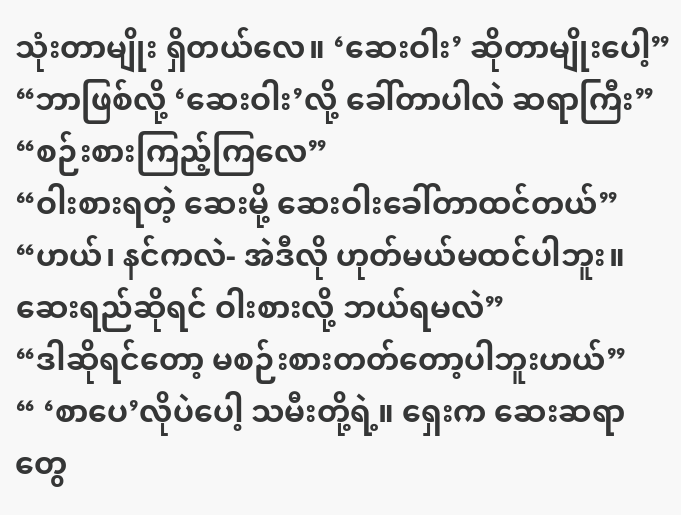သုံးတာမျိုး ရှိတယ်လေ။ ‘ဆေးဝါး’ ဆိုတာမျိုးပေါ့”
“ဘာဖြစ်လို့ ‘ဆေးဝါး’လို့ ခေါ်တာပါလဲ ဆရာကြီး”
“စဉ်းစားကြည့်ကြလေ”
“ဝါးစားရတဲ့ ဆေးမို့ ဆေးဝါးခေါ်တာထင်တယ်”
“ဟယ်၊ နင်ကလဲ- အဲဒီလို ဟုတ်မယ်မထင်ပါဘူး။ ဆေးရည်ဆိုရင် ဝါးစားလို့ ဘယ်ရမလဲ”
“ဒါဆိုရင်တော့ မစဉ်းစားတတ်တော့ပါဘူးဟယ်”
“ ‘စာပေ’လိုပဲပေါ့ သမီးတို့ရဲ့။ ရှေးက ဆေးဆရာ တွေ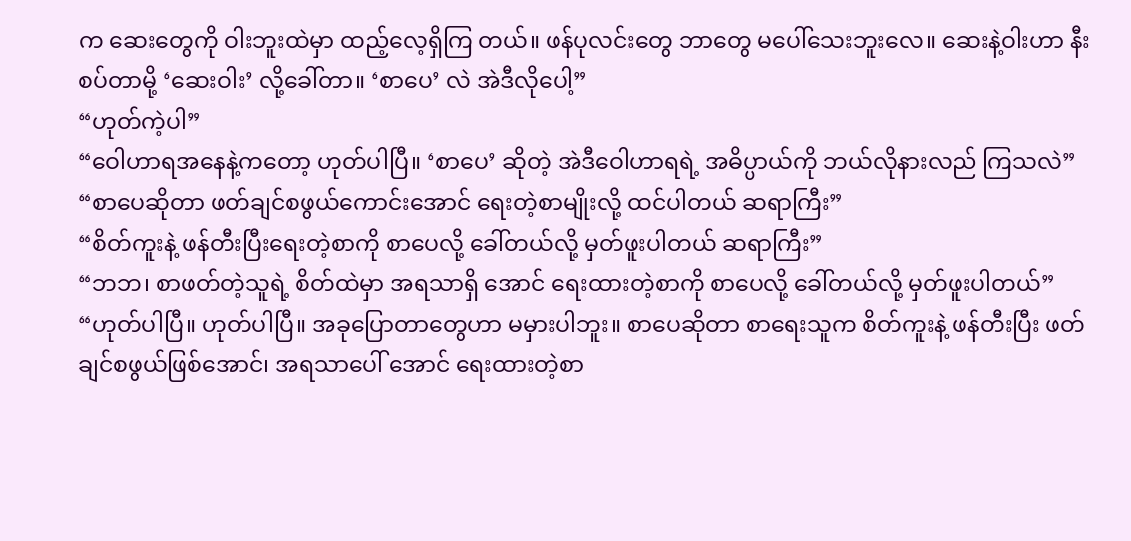က ဆေးတွေကို ဝါးဘူးထဲမှာ ထည့်လေ့ရှိကြ တယ်။ ဖန်ပုလင်းတွေ ဘာတွေ မပေါ်သေးဘူးလေ။ ဆေးနဲ့ဝါးဟာ နီးစပ်တာမို့ ‘ဆေးဝါး’ လို့ခေါ်တာ။ ‘စာပေ’ လဲ အဲဒီလိုပေါ့”
“ဟုတ်ကဲ့ပါ”
“ဝေါဟာရအနေနဲ့ကတော့ ဟုတ်ပါပြီ။ ‘စာပေ’ ဆိုတဲ့ အဲဒီဝေါဟာရရဲ့ အဓိပ္ပာယ်ကို ဘယ်လိုနားလည် ကြသလဲ”
“စာပေဆိုတာ ဖတ်ချင်စဖွယ်ကောင်းအောင် ရေးတဲ့စာမျိုးလို့ ထင်ပါတယ် ဆရာကြီး”
“စိတ်ကူးနဲ့ ဖန်တီးပြီးရေးတဲ့စာကို စာပေလို့ ခေါ်တယ်လို့ မှတ်ဖူးပါတယ် ဆရာကြီး”
“ဘဘ၊ စာဖတ်တဲ့သူရဲ့ စိတ်ထဲမှာ အရသာရှိ အောင် ရေးထားတဲ့စာကို စာပေလို့ ခေါ်တယ်လို့ မှတ်ဖူးပါတယ်”
“ဟုတ်ပါပြီ။ ဟုတ်ပါပြီ။ အခုပြောတာတွေဟာ မမှားပါဘူး။ စာပေဆိုတာ စာရေးသူက စိတ်ကူးနဲ့ ဖန်တီးပြီး ဖတ်ချင်စဖွယ်ဖြစ်အောင်၊ အရသာပေါ် အောင် ရေးထားတဲ့စာ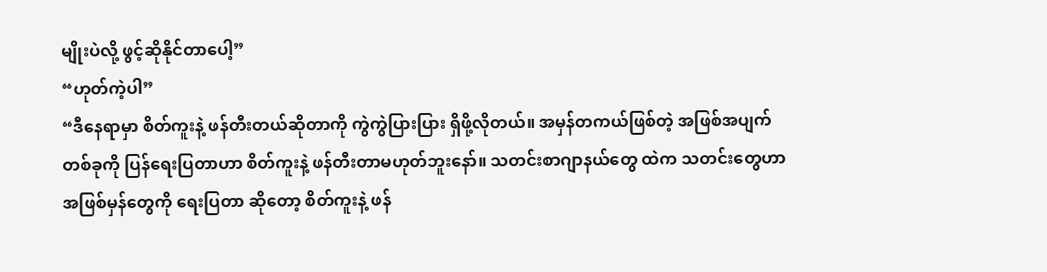မျိုးပဲလို့ ဖွင့်ဆိုနိုင်တာပေါ့”
“ဟုတ်ကဲ့ပါ”
“ဒီနေရာမှာ စိတ်ကူးနဲ့ ဖန်တီးတယ်ဆိုတာကို ကွဲကွဲပြားပြား ရှိဖို့လိုတယ်။ အမှန်တကယ်ဖြစ်တဲ့ အဖြစ်အပျက်တစ်ခုကို ပြန်ရေးပြတာဟာ စိတ်ကူးနဲ့ ဖန်တီးတာမဟုတ်ဘူးနော်။ သတင်းစာဂျာနယ်တွေ ထဲက သတင်းတွေဟာ အဖြစ်မှန်တွေကို ရေးပြတာ ဆိုတော့ စိတ်ကူးနဲ့ ဖန်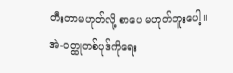တီးတာမဟုတ်လို့ စာပေ မဟုတ်ဘူးပေါ့။ အဲ-ဝတ္ထုတစ်ပုဒ်ကိုရေး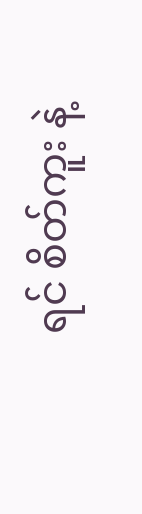ရင် စိတ်ကူး နဲ့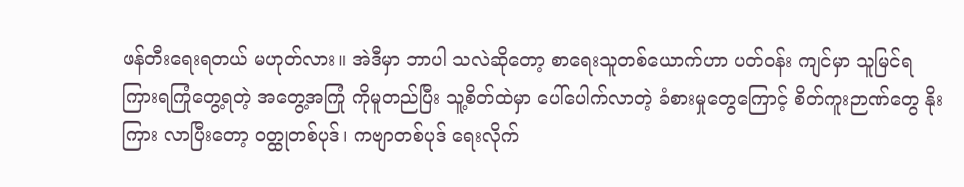ဖန်တီးရေးရတယ် မဟုတ်လား။ အဲဒီမှာ ဘာပါ သလဲဆိုတော့ စာရေးသူတစ်ယောက်ဟာ ပတ်ဝန်း ကျင်မှာ သူမြင်ရ ကြားရကြုံတွေ့ရတဲ့ အတွေ့အကြုံ ကိုမူတည်ပြီး သူ့စိတ်ထဲမှာ ပေါ်ပေါက်လာတဲ့ ခံစားမှုတွေကြောင့် စိတ်ကူးဉာဏ်တွေ နိုးကြား လာပြီးတော့ ဝတ္ထုတစ်ပုဒ်၊ ကဗျာတစ်ပုဒ် ရေးလိုက်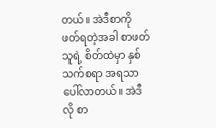တယ်။ အဲဒီစာကို ဖတ်ရတဲ့အခါ စာဖတ်သူရဲ့ စိတ်ထဲမှာ နှစ်သက်စရာ အရသာပေါ်လာတယ်။ အဲဒီလို စာ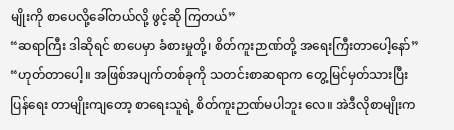မျိုးကို စာပေလို့ခေါ်တယ်လို့ ဖွင့်ဆို ကြတယ်”
“ဆရာကြီး ဒါဆိုရင် စာပေမှာ ခံစားမှုတို့၊ စိတ်ကူးဉာဏ်တို့ အရေးကြီးတာပေါ့နော်”
“ဟုတ်တာပေါ့။ အဖြစ်အပျက်တစ်ခုကို သတင်းစာဆရာက တွေ့မြင်မှတ်သားပြီး ပြန်ရေး တာမျိုးကျတော့ စာရေးသူရဲ့ စိတ်ကူးဉာဏ်မပါဘူး လေ။ အဲဒီလိုစာမျိုးက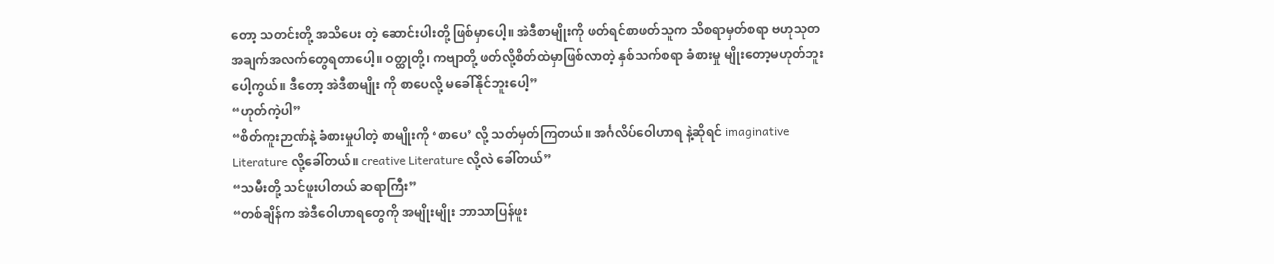တော့ သတင်းတို့ အသိပေး တဲ့ ဆောင်းပါးတို့ ဖြစ်မှာပေါ့။ အဲဒီစာမျိုးကို ဖတ်ရင်စာဖတ်သူက သိစရာမှတ်စရာ ဗဟုသုတ အချက်အလက်တွေရတာပေါ့။ ဝတ္ထုတို့၊ ကဗျာတို့ ဖတ်လို့စိတ်ထဲမှာဖြစ်လာတဲ့ နှစ်သက်စရာ ခံစားမှု မျိုးတော့မဟုတ်ဘူးပေါ့ကွယ်။ ဒီတော့ အဲဒီစာမျိုး ကို စာပေလို့ မခေါ်နိုင်ဘူးပေါ့”
“ဟုတ်ကဲ့ပါ”
“စိတ်ကူးဉာဏ်နဲ့ ခံစားမှုပါတဲ့ စာမျိုးကို ‘စာပေ’ လို့ သတ်မှတ်ကြတယ်။ အင်္ဂလိပ်ဝေါဟာရ နဲ့ဆိုရင် imaginative Literature လို့ခေါ်တယ်။ creative Literature လို့လဲ ခေါ်တယ်”
“သမီးတို့ သင်ဖူးပါတယ် ဆရာကြီး”
“တစ်ချိန်က အဲဒီဝေါဟာရတွေကို အမျိုးမျိုး ဘာသာပြန်ဖူး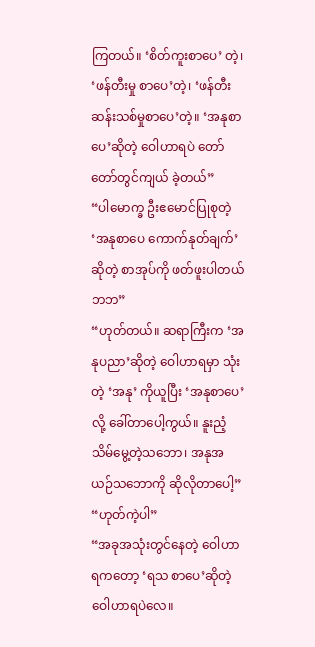ကြတယ်။ ‘စိတ်ကူးစာပေ’ တဲ့၊ ‘ဖန်တီးမှု စာပေ’တဲ့၊ ‘ဖန်တီးဆန်းသစ်မှုစာပေ’တဲ့။ ‘အနုစာပေ’ဆိုတဲ့ ဝေါဟာရပဲ တော်တော်တွင်ကျယ် ခဲ့တယ်”
“ပါမောက္ခ ဦးဧမောင်ပြုစုတဲ့ ‘အနုစာပေ ကောက်နုတ်ချက်’ ဆိုတဲ့ စာအုပ်ကို ဖတ်ဖူးပါတယ် ဘဘ”
“ဟုတ်တယ်။ ဆရာကြီးက ‘အနုပညာ’ဆိုတဲ့ ဝေါဟာရမှာ သုံးတဲ့ ‘အနု’ ကိုယူပြီး ‘အနုစာပေ’ လို့ ခေါ်တာပေါ့ကွယ်။ နူးညံ့သိမ်မွေ့တဲ့သဘော၊ အနုအယဉ်သဘောကို ဆိုလိုတာပေါ့”
“ဟုတ်ကဲ့ပါ”
“အခုအသုံးတွင်နေတဲ့ ဝေါဟာရကတော့ ‘ရသ စာပေ’ဆိုတဲ့ ဝေါဟာရပဲလေ။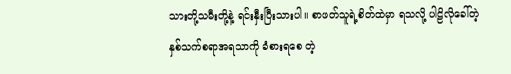သားတို့သမီးတို့နဲ့ ရင်းနှီးပြီးသားပါ။ စာဖတ်သူရဲ့စိတ်ထဲမှာ ရသလို့ ပါဠိလိုခေါ်တဲ့ နှစ်သက်စရာအရသာကို ခံစားရစေ တဲ့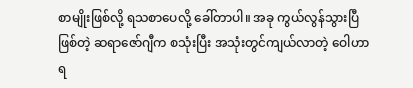စာမျိုးဖြစ်လို့ ရသစာပေလို့ ခေါ်တာပါ။ အခု ကွယ်လွန်သွားပြီဖြစ်တဲ့ ဆရာဇော်ဂျီက စသုံးပြီး အသုံးတွင်ကျယ်လာတဲ့ ဝေါဟာရ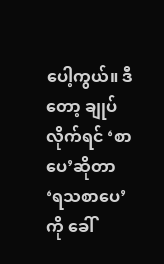ပေါ့ကွယ်။ ဒီတော့ ချုပ်လိုက်ရင် ‘စာပေ’ဆိုတာ ‘ရသစာပေ’ ကို ခေါ်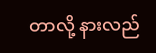တာလို့ နားလည်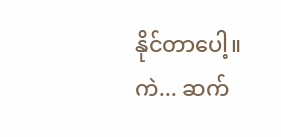နိုင်တာပေါ့။ ကဲ... ဆက်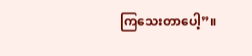ကြသေးတာပေါ့”။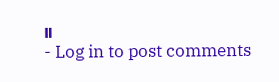။
- Log in to post comments